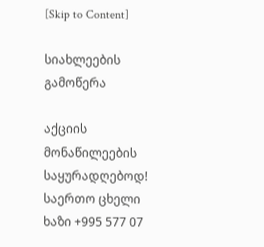[Skip to Content]

სიახლეების გამოწერა

აქციის მონაწილეების საყურადღებოდ! საერთო ცხელი ხაზი +995 577 07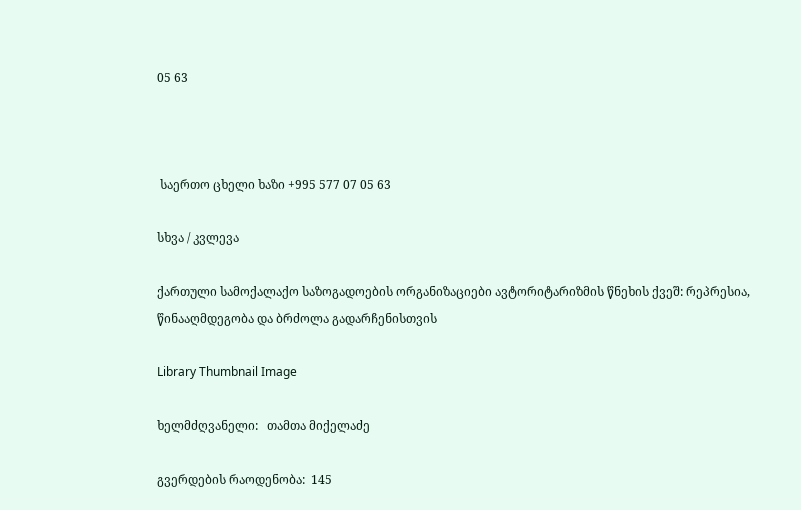05 63



 საერთო ცხელი ხაზი +995 577 07 05 63

სხვა / კვლევა

ქართული სამოქალაქო საზოგადოების ორგანიზაციები ავტორიტარიზმის წნეხის ქვეშ: რეპრესია, წინააღმდეგობა და ბრძოლა გადარჩენისთვის

Library Thumbnail Image

ხელმძღვანელი:   თამთა მიქელაძე

გვერდების რაოდენობა:  145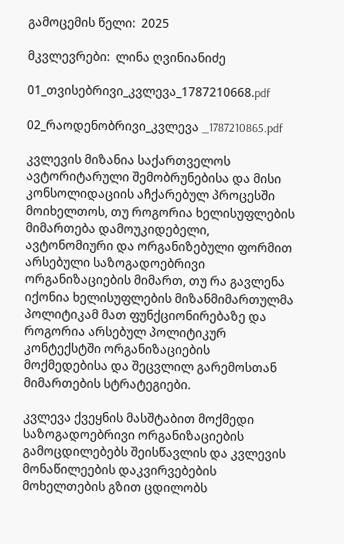გამოცემის წელი:  2025

მკვლევრები:  ლინა ღვინიანიძე

01_თვისებრივი_კვლევა_1787210668.pdf

02_რაოდენობრივი_კვლევა _1787210865.pdf

კვლევის მიზანია საქართველოს ავტორიტარული შემობრუნებისა და მისი კონსოლიდაციის აჩქარებულ პროცესში მოიხელთოს, თუ როგორია ხელისუფლების მიმართება დამოუკიდებელი, ავტონომიური და ორგანიზებული ფორმით არსებული საზოგადოებრივი ორგანიზაციების მიმართ, თუ რა გავლენა იქონია ხელისუფლების მიზანმიმართულმა პოლიტიკამ მათ ფუნქციონირებაზე და როგორია არსებულ პოლიტიკურ კონტექსტში ორგანიზაციების მოქმედებისა და შეცვლილ გარემოსთან მიმართების სტრატეგიები.

კვლევა ქვეყნის მასშტაბით მოქმედი საზოგადოებრივი ორგანიზაციების გამოცდილებებს შეისწავლის და კვლევის მონაწილეების დაკვირვებების მოხელთების გზით ცდილობს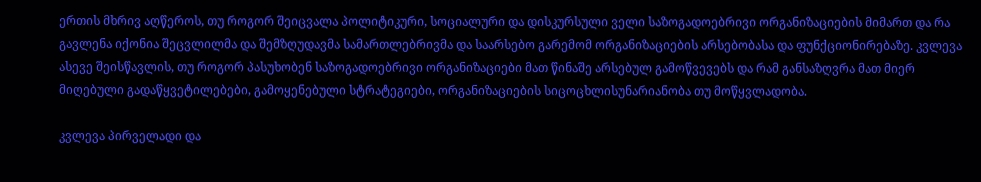ერთის მხრივ აღწეროს, თუ როგორ შეიცვალა პოლიტიკური, სოციალური და დისკურსული ველი საზოგადოებრივი ორგანიზაციების მიმართ და რა გავლენა იქონია შეცვლილმა და შემზღუდავმა სამართლებრივმა და საარსებო გარემომ ორგანიზაციების არსებობასა და ფუნქციონირებაზე. კვლევა ასევე შეისწავლის, თუ როგორ პასუხობენ საზოგადოებრივი ორგანიზაციები მათ წინაშე არსებულ გამოწვევებს და რამ განსაზღვრა მათ მიერ მიღებული გადაწყვეტილებები, გამოყენებული სტრატეგიები, ორგანიზაციების სიცოცხლისუნარიანობა თუ მოწყვლადობა.

კვლევა პირველადი და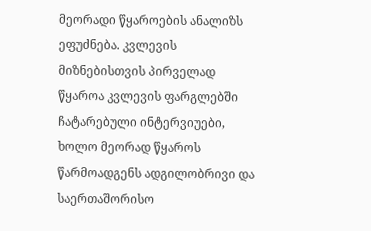მეორადი წყაროების ანალიზს ეფუძნება. კვლევის მიზნებისთვის პირველად წყაროა კვლევის ფარგლებში ჩატარებული ინტერვიუები, ხოლო მეორად წყაროს წარმოადგენს ადგილობრივი და საერთაშორისო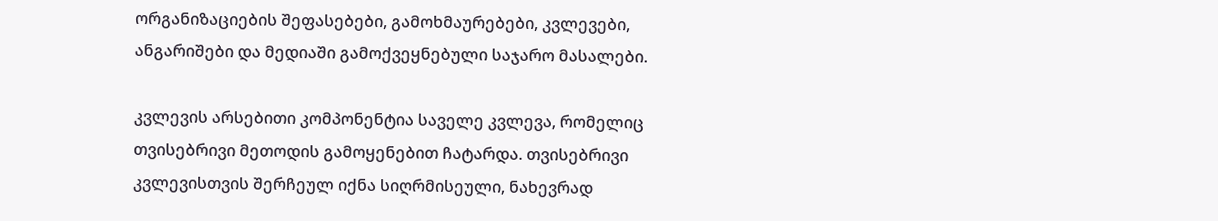ორგანიზაციების შეფასებები, გამოხმაურებები, კვლევები, ანგარიშები და მედიაში გამოქვეყნებული საჯარო მასალები.

კვლევის არსებითი კომპონენტია საველე კვლევა, რომელიც თვისებრივი მეთოდის გამოყენებით ჩატარდა. თვისებრივი კვლევისთვის შერჩეულ იქნა სიღრმისეული, ნახევრად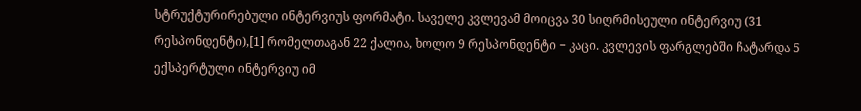სტრუქტურირებული ინტერვიუს ფორმატი. საველე კვლევამ მოიცვა 30 სიღრმისეული ინტერვიუ (31 რესპონდენტი),[1] რომელთაგან 22 ქალია, ხოლო 9 რესპონდენტი − კაცი. კვლევის ფარგლებში ჩატარდა 5 ექსპერტული ინტერვიუ იმ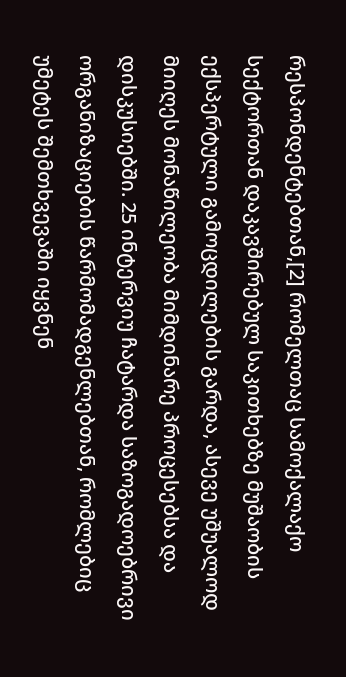რესპონდენტებთან,[2] რომელთაც სამოქალაქო სექტორთან დაკავშირებულ საკითხებზე მუშაობის ექსპერტული გამოცდილების გარდა, ასევე უშუალოდ მიიღეს მონაწილეობა მიმდინარე პროცესებსა და დისკუსიებში. 25 ინტერვიუ ჩატარდა საზოგადოებრივი ორგანიზაციების წარმომადგენლებთან, რომლებიც უმეტეს შემთხვევაში იყვნენ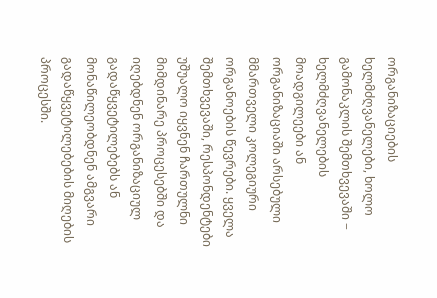ორგანიზაციების ხელმძღვანელები, ხოლო გამონაკლის შემთხვევაში − ხელმძღვანელების მოადგილეები ან ორგანიზაციაში არსებული მმართველი კოლეგიური ორგანოების წევრები. ყველა შემთხვევაში, რესპონდენტები უშუალო იყვნენ ჩართულნი მიმდინარე პროცესებში და იღებდნენ ორგანიზაციულ გადაწყვეტილებებს ან მონაწილეობდნენ ამგვარი გადაწყვეტილებების მიღების პროცესში.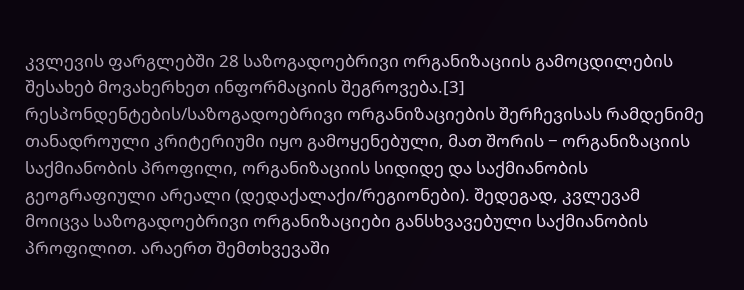კვლევის ფარგლებში 28 საზოგადოებრივი ორგანიზაციის გამოცდილების შესახებ მოვახერხეთ ინფორმაციის შეგროვება.[3] რესპონდენტების/საზოგადოებრივი ორგანიზაციების შერჩევისას რამდენიმე თანადროული კრიტერიუმი იყო გამოყენებული, მათ შორის − ორგანიზაციის საქმიანობის პროფილი, ორგანიზაციის სიდიდე და საქმიანობის გეოგრაფიული არეალი (დედაქალაქი/რეგიონები). შედეგად, კვლევამ მოიცვა საზოგადოებრივი ორგანიზაციები განსხვავებული საქმიანობის პროფილით. არაერთ შემთხვევაში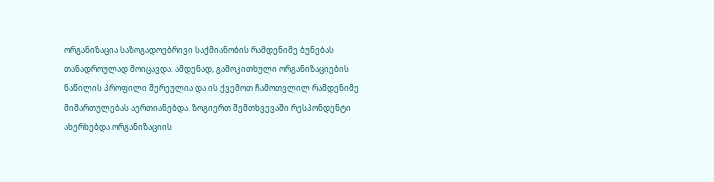ორგანიზაცია საზოგადოებრივი საქმიანობის რამდენიმე ბუნებას თანადროულად მოიცავდა. ამდენად, გამოკითხული ორგანიზაციების ნაწილის პროფილი შერეულია და ის ქვემოთ ჩამოთვლილ რამდენიმე მიმართულებას აერთიანებდა. ზოგიერთ შემთხვევაში რესპონდენტი ახერხებდა ორგანიზაციის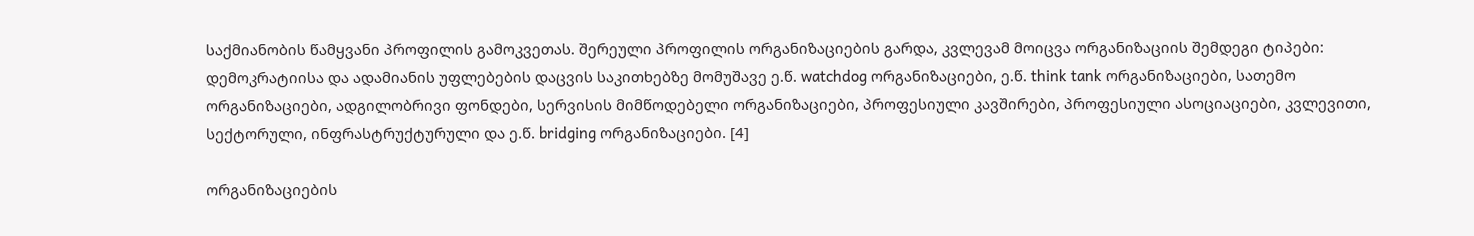საქმიანობის წამყვანი პროფილის გამოკვეთას. შერეული პროფილის ორგანიზაციების გარდა, კვლევამ მოიცვა ორგანიზაციის შემდეგი ტიპები: დემოკრატიისა და ადამიანის უფლებების დაცვის საკითხებზე მომუშავე ე.წ. watchdog ორგანიზაციები, ე.წ. think tank ორგანიზაციები, სათემო ორგანიზაციები, ადგილობრივი ფონდები, სერვისის მიმწოდებელი ორგანიზაციები, პროფესიული კავშირები, პროფესიული ასოციაციები, კვლევითი, სექტორული, ინფრასტრუქტურული და ე.წ. bridging ორგანიზაციები. [4]

ორგანიზაციების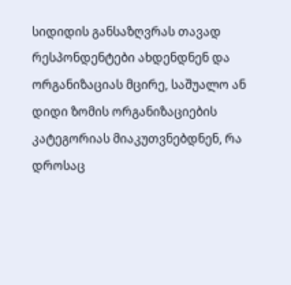სიდიდის განსაზღვრას თავად რესპონდენტები ახდენდნენ და ორგანიზაციას მცირე, საშუალო ან დიდი ზომის ორგანიზაციების კატეგორიას მიაკუთვნებდნენ, რა დროსაც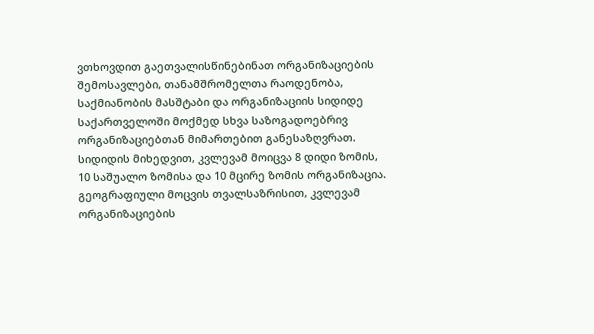ვთხოვდით გაეთვალისწინებინათ ორგანიზაციების შემოსავლები, თანამშრომელთა რაოდენობა, საქმიანობის მასშტაბი და ორგანიზაციის სიდიდე საქართველოში მოქმედ სხვა საზოგადოებრივ ორგანიზაციებთან მიმართებით განესაზღვრათ. სიდიდის მიხედვით, კვლევამ მოიცვა 8 დიდი ზომის, 10 საშუალო ზომისა და 10 მცირე ზომის ორგანიზაცია. გეოგრაფიული მოცვის თვალსაზრისით, კვლევამ ორგანიზაციების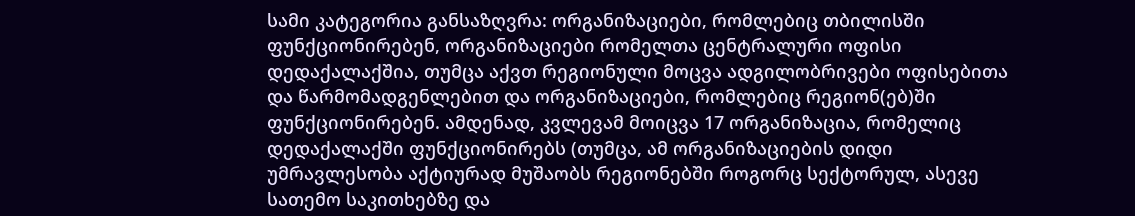სამი კატეგორია განსაზღვრა: ორგანიზაციები, რომლებიც თბილისში ფუნქციონირებენ, ორგანიზაციები რომელთა ცენტრალური ოფისი დედაქალაქშია, თუმცა აქვთ რეგიონული მოცვა ადგილობრივები ოფისებითა და წარმომადგენლებით და ორგანიზაციები, რომლებიც რეგიონ(ებ)ში ფუნქციონირებენ. ამდენად, კვლევამ მოიცვა 17 ორგანიზაცია, რომელიც დედაქალაქში ფუნქციონირებს (თუმცა, ამ ორგანიზაციების დიდი უმრავლესობა აქტიურად მუშაობს რეგიონებში როგორც სექტორულ, ასევე სათემო საკითხებზე და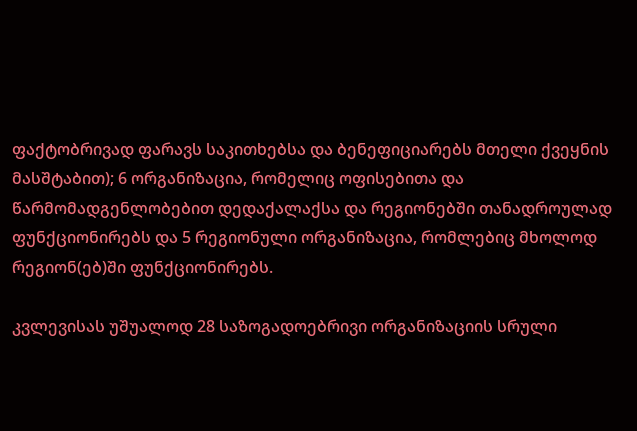ფაქტობრივად ფარავს საკითხებსა და ბენეფიციარებს მთელი ქვეყნის მასშტაბით); 6 ორგანიზაცია, რომელიც ოფისებითა და წარმომადგენლობებით დედაქალაქსა და რეგიონებში თანადროულად ფუნქციონირებს და 5 რეგიონული ორგანიზაცია, რომლებიც მხოლოდ რეგიონ(ებ)ში ფუნქციონირებს.

კვლევისას უშუალოდ 28 საზოგადოებრივი ორგანიზაციის სრული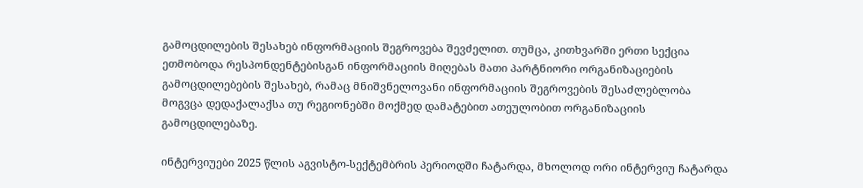გამოცდილების შესახებ ინფორმაციის შეგროვება შევძელით. თუმცა, კითხვარში ერთი სექცია ეთმობოდა რესპონდენტებისგან ინფორმაციის მიღებას მათი პარტნიორი ორგანიზაციების გამოცდილებების შესახებ, რამაც მნიშვნელოვანი ინფორმაციის შეგროვების შესაძლებლობა მოგვცა დედაქალაქსა თუ რეგიონებში მოქმედ დამატებით ათეულობით ორგანიზაციის გამოცდილებაზე.

ინტერვიუები 2025 წლის აგვისტო-სექტემბრის პერიოდში ჩატარდა, მხოლოდ ორი ინტერვიუ ჩატარდა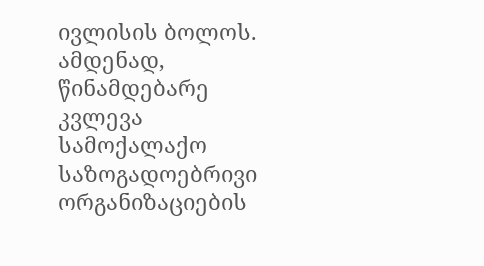ივლისის ბოლოს. ამდენად, წინამდებარე კვლევა სამოქალაქო საზოგადოებრივი ორგანიზაციების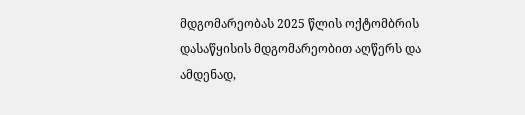მდგომარეობას 2025 წლის ოქტომბრის დასაწყისის მდგომარეობით აღწერს და ამდენად,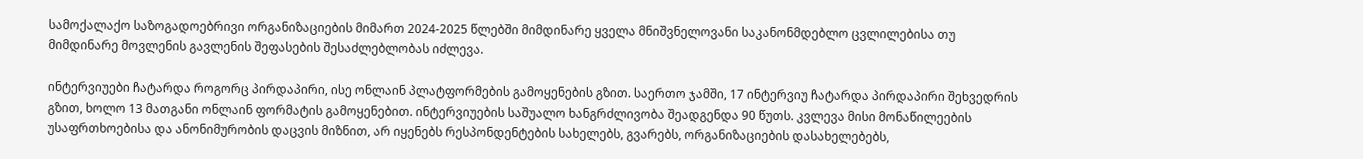სამოქალაქო საზოგადოებრივი ორგანიზაციების მიმართ 2024-2025 წლებში მიმდინარე ყველა მნიშვნელოვანი საკანონმდებლო ცვლილებისა თუ მიმდინარე მოვლენის გავლენის შეფასების შესაძლებლობას იძლევა.

ინტერვიუები ჩატარდა როგორც პირდაპირი, ისე ონლაინ პლატფორმების გამოყენების გზით. საერთო ჯამში, 17 ინტერვიუ ჩატარდა პირდაპირი შეხვედრის გზით, ხოლო 13 მათგანი ონლაინ ფორმატის გამოყენებით. ინტერვიუების საშუალო ხანგრძლივობა შეადგენდა 90 წუთს. კვლევა მისი მონაწილეების უსაფრთხოებისა და ანონიმურობის დაცვის მიზნით, არ იყენებს რესპონდენტების სახელებს, გვარებს, ორგანიზაციების დასახელებებს,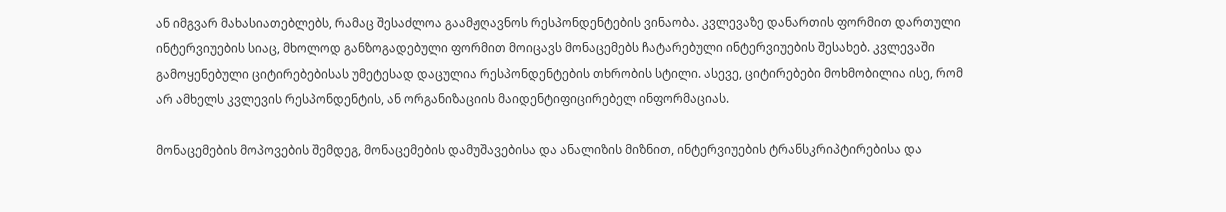ან იმგვარ მახასიათებლებს, რამაც შესაძლოა გაამჟღავნოს რესპონდენტების ვინაობა. კვლევაზე დანართის ფორმით დართული ინტერვიუების სიაც, მხოლოდ განზოგადებული ფორმით მოიცავს მონაცემებს ჩატარებული ინტერვიუების შესახებ. კვლევაში გამოყენებული ციტირებებისას უმეტესად დაცულია რესპონდენტების თხრობის სტილი. ასევე, ციტირებები მოხმობილია ისე, რომ არ ამხელს კვლევის რესპონდენტის, ან ორგანიზაციის მაიდენტიფიცირებელ ინფორმაციას.

მონაცემების მოპოვების შემდეგ, მონაცემების დამუშავებისა და ანალიზის მიზნით, ინტერვიუების ტრანსკრიპტირებისა და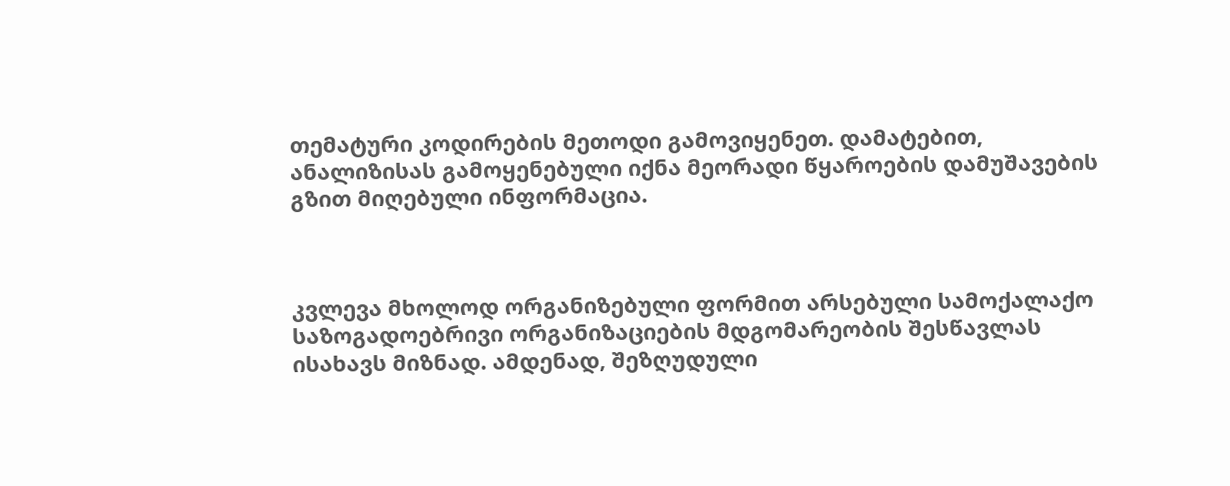თემატური კოდირების მეთოდი გამოვიყენეთ. დამატებით, ანალიზისას გამოყენებული იქნა მეორადი წყაროების დამუშავების გზით მიღებული ინფორმაცია.



კვლევა მხოლოდ ორგანიზებული ფორმით არსებული სამოქალაქო საზოგადოებრივი ორგანიზაციების მდგომარეობის შესწავლას ისახავს მიზნად. ამდენად, შეზღუდული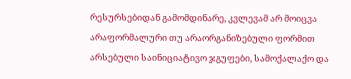რესურსებიდან გამომდინარე, კვლევამ არ მოიცვა არაფორმალური თუ არაორგანიზებული ფორმით არსებული საინიციატივო ჯგუფები, სამოქალაქო და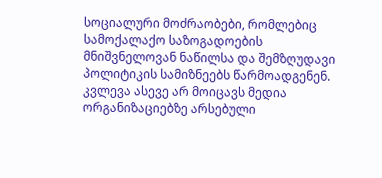სოციალური მოძრაობები, რომლებიც სამოქალაქო საზოგადოების მნიშვნელოვან ნაწილსა და შემზღუდავი პოლიტიკის სამიზნეებს წარმოადგენენ. კვლევა ასევე არ მოიცავს მედია ორგანიზაციებზე არსებული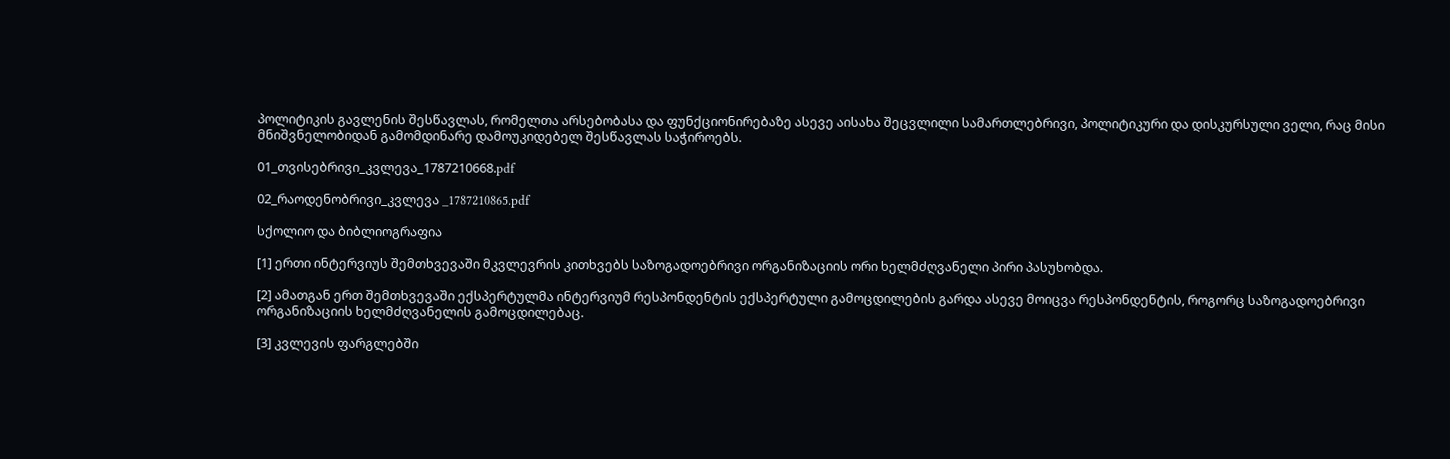პოლიტიკის გავლენის შესწავლას, რომელთა არსებობასა და ფუნქციონირებაზე ასევე აისახა შეცვლილი სამართლებრივი, პოლიტიკური და დისკურსული ველი, რაც მისი მნიშვნელობიდან გამომდინარე დამოუკიდებელ შესწავლას საჭიროებს.

01_თვისებრივი_კვლევა_1787210668.pdf

02_რაოდენობრივი_კვლევა _1787210865.pdf

სქოლიო და ბიბლიოგრაფია

[1] ერთი ინტერვიუს შემთხვევაში მკვლევრის კითხვებს საზოგადოებრივი ორგანიზაციის ორი ხელმძღვანელი პირი პასუხობდა.

[2] ამათგან ერთ შემთხვევაში ექსპერტულმა ინტერვიუმ რესპონდენტის ექსპერტული გამოცდილების გარდა ასევე მოიცვა რესპონდენტის, როგორც საზოგადოებრივი ორგანიზაციის ხელმძღვანელის გამოცდილებაც.

[3] კვლევის ფარგლებში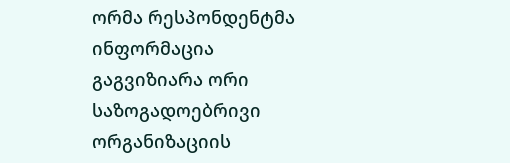ორმა რესპონდენტმა ინფორმაცია გაგვიზიარა ორი საზოგადოებრივი ორგანიზაციის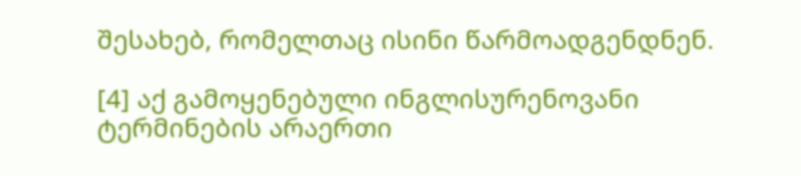შესახებ, რომელთაც ისინი წარმოადგენდნენ.

[4] აქ გამოყენებული ინგლისურენოვანი ტერმინების არაერთი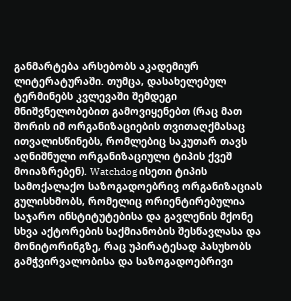განმარტება არსებობს აკადემიურ ლიტერატურაში. თუმცა, დასახელებულ ტერმინებს კვლევაში შემდეგი მნიშვნელობებით გამოვიყენებთ (რაც მათ შორის იმ ორგანიზაციების თვითაღქმასაც ითვალისწინებს, რომლებიც საკუთარ თავს აღნიშნული ორგანიზაციული ტიპის ქვეშ მოიაზრებენ). Watchdog ისეთი ტიპის სამოქალაქო საზოგადოებრივ ორგანიზაციას გულისხმობს, რომელიც ორიენტირებულია საჯარო ინსტიტუტებისა და გავლენის მქონე სხვა აქტორების საქმიანობის შესწავლასა და მონიტორინგზე, რაც უპირატესად პასუხობს გამჭვირვალობისა და საზოგადოებრივი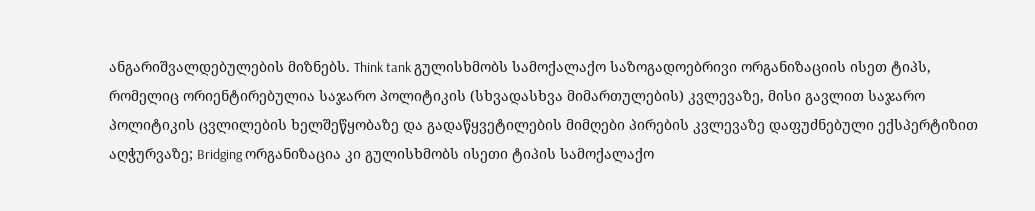ანგარიშვალდებულების მიზნებს. Think tank გულისხმობს სამოქალაქო საზოგადოებრივი ორგანიზაციის ისეთ ტიპს, რომელიც ორიენტირებულია საჯარო პოლიტიკის (სხვადასხვა მიმართულების) კვლევაზე, მისი გავლით საჯარო პოლიტიკის ცვლილების ხელშეწყობაზე და გადაწყვეტილების მიმღები პირების კვლევაზე დაფუძნებული ექსპერტიზით აღჭურვაზე; Bridging ორგანიზაცია კი გულისხმობს ისეთი ტიპის სამოქალაქო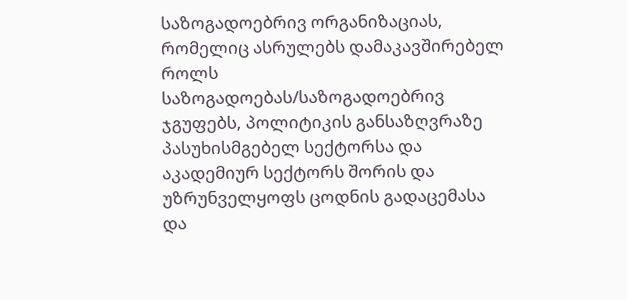საზოგადოებრივ ორგანიზაციას, რომელიც ასრულებს დამაკავშირებელ როლს საზოგადოებას/საზოგადოებრივ ჯგუფებს, პოლიტიკის განსაზღვრაზე პასუხისმგებელ სექტორსა და აკადემიურ სექტორს შორის და უზრუნველყოფს ცოდნის გადაცემასა და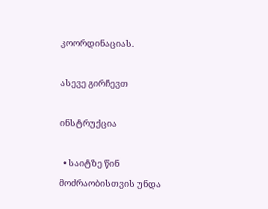კოორდინაციას.

ასევე გირჩევთ

ინსტრუქცია

  • საიტზე წინ მოძრაობისთვის უნდა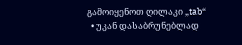გამოიყენოთ ღილაკი „tab“
  • უკან დასაბრუნებლად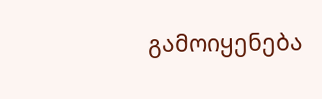გამოიყენება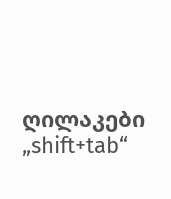ღილაკები „shift+tab“